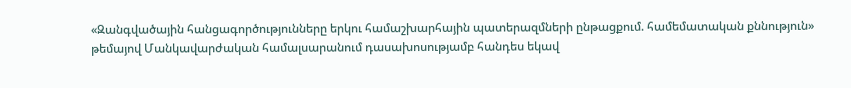«Զանգվածային հանցագործությունները երկու համաշխարհային պատերազմների ընթացքում. համեմատական քննություն» թեմայով Մանկավարժական համալսարանում դասախոսությամբ հանդես եկավ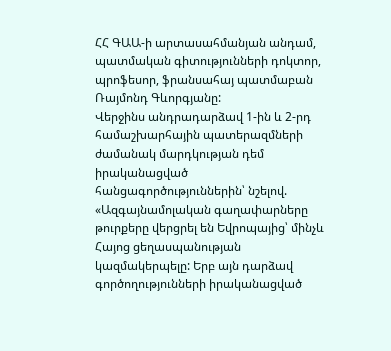ՀՀ ԳԱԱ-ի արտասահմանյան անդամ, պատմական գիտությունների դոկտոր, պրոֆեսոր, ֆրանսահայ պատմաբան Ռայմոնդ Գևորգյանը:
Վերջինս անդրադարձավ 1-ին և 2-րդ համաշխարհային պատերազմների ժամանակ մարդկության դեմ իրականացված հանցագործություններին՝ նշելով. «Ազգայնամոլական գաղափարները թուրքերը վերցրել են Եվրոպայից՝ մինչև Հայոց ցեղասպանության կազմակերպելը: Երբ այն դարձավ գործողությունների իրականացված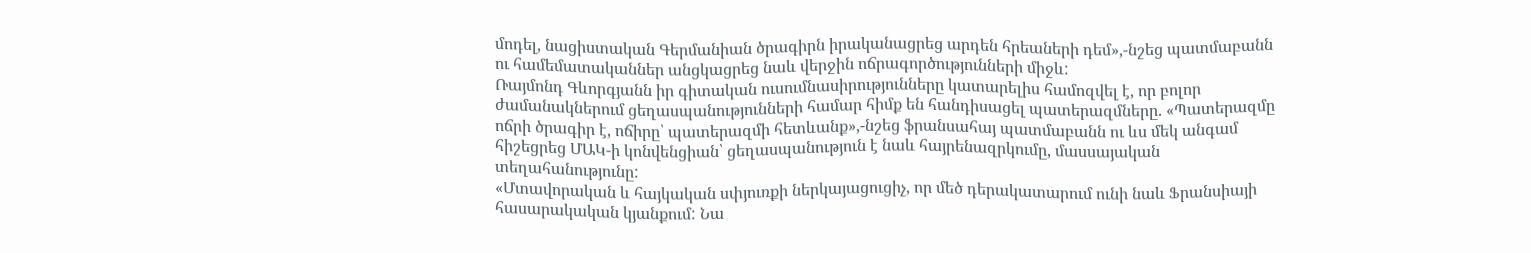մոդել, նացիստական Գերմանիան ծրագիրն իրականացրեց արդեն հրեաների դեմ»,-նշեց պատմաբանն ու համեմատականներ անցկացրեց նաև վերջին ոճրագործությունների միջև:
Ռայմոնդ Գևորգյանն իր գիտական ուսումնասիրությունները կատարելիս համոզվել է, որ բոլոր ժամանակներում ցեղասպանությունների համար հիմք են հանդիսացել պատերազմները. «Պատերազմը ոճրի ծրագիր է, ոճիրը՝ պատերազմի հետևանք»,-նշեց ֆրանսահայ պատմաբանն ու ևս մեկ անգամ հիշեցրեց ՄԱԿ-ի կոնվենցիան՝ ցեղասպանություն է նաև հայրենազրկումը, մասսայական տեղահանությունը:
«Մտավորական և հայկական սփյուռքի ներկայացուցիչ, որ մեծ դերակատարում ունի նաև Ֆրանսիայի հասարակական կյանքում: Նա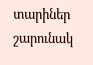տարիներ շարունակ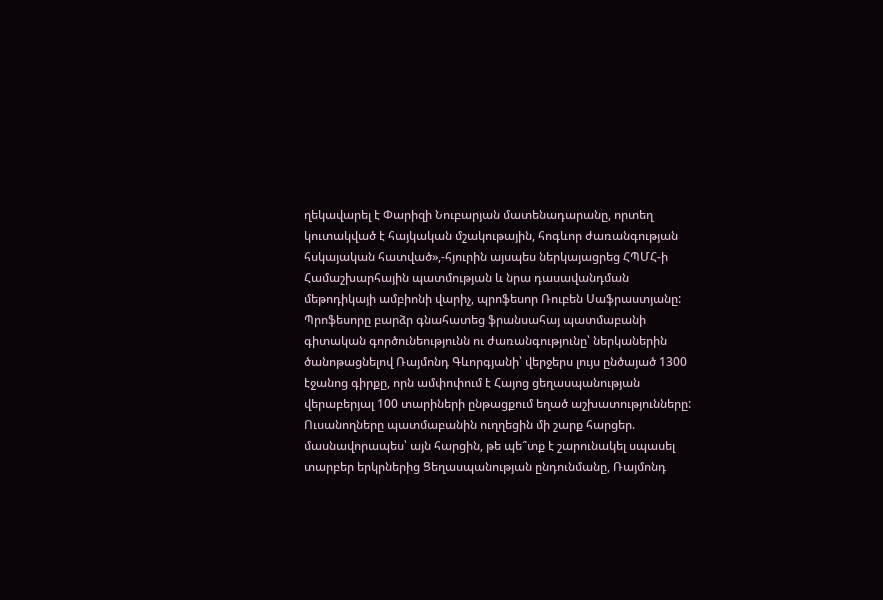ղեկավարել է Փարիզի Նուբարյան մատենադարանը, որտեղ կուտակված է հայկական մշակութային, հոգևոր ժառանգության հսկայական հատված»,-հյուրին այսպես ներկայացրեց ՀՊՄՀ-ի Համաշխարհային պատմության և նրա դասավանդման մեթոդիկայի ամբիոնի վարիչ, պրոֆեսոր Ռուբեն Սաֆրաստյանը:
Պրոֆեսորը բարձր գնահատեց ֆրանսահայ պատմաբանի գիտական գործունեությունն ու ժառանգությունը՝ ներկաներին ծանոթացնելով Ռայմոնդ Գևորգյանի՝ վերջերս լույս ընծայած 1300 էջանոց գիրքը, որն ամփոփում է Հայոց ցեղասպանության վերաբերյալ 100 տարիների ընթացքում եղած աշխատությունները:
Ուսանողները պատմաբանին ուղղեցին մի շարք հարցեր. մասնավորապես՝ այն հարցին, թե պե՞տք է շարունակել սպասել տարբեր երկրներից Ցեղասպանության ընդունմանը, Ռայմոնդ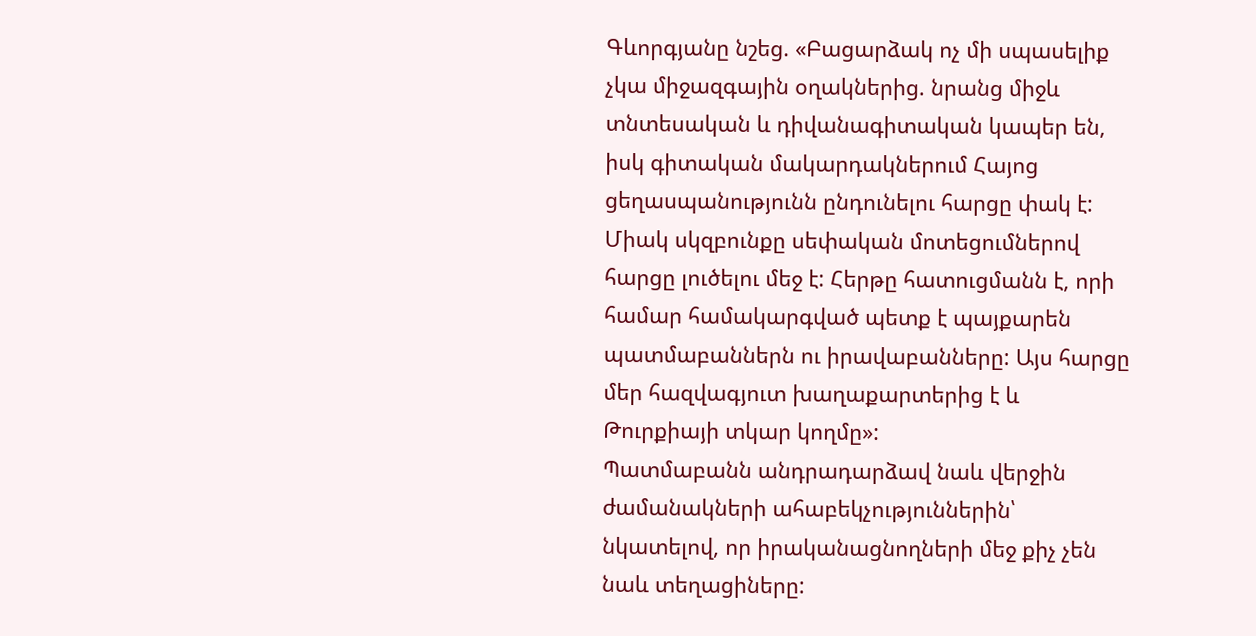Գևորգյանը նշեց. «Բացարձակ ոչ մի սպասելիք չկա միջազգային օղակներից. նրանց միջև տնտեսական և դիվանագիտական կապեր են, իսկ գիտական մակարդակներում Հայոց ցեղասպանությունն ընդունելու հարցը փակ է: Միակ սկզբունքը սեփական մոտեցումներով հարցը լուծելու մեջ է: Հերթը հատուցմանն է, որի համար համակարգված պետք է պայքարեն պատմաբաններն ու իրավաբանները: Այս հարցը մեր հազվագյուտ խաղաքարտերից է և Թուրքիայի տկար կողմը»:
Պատմաբանն անդրադարձավ նաև վերջին ժամանակների ահաբեկչություններին՝ նկատելով, որ իրականացնողների մեջ քիչ չեն նաև տեղացիները: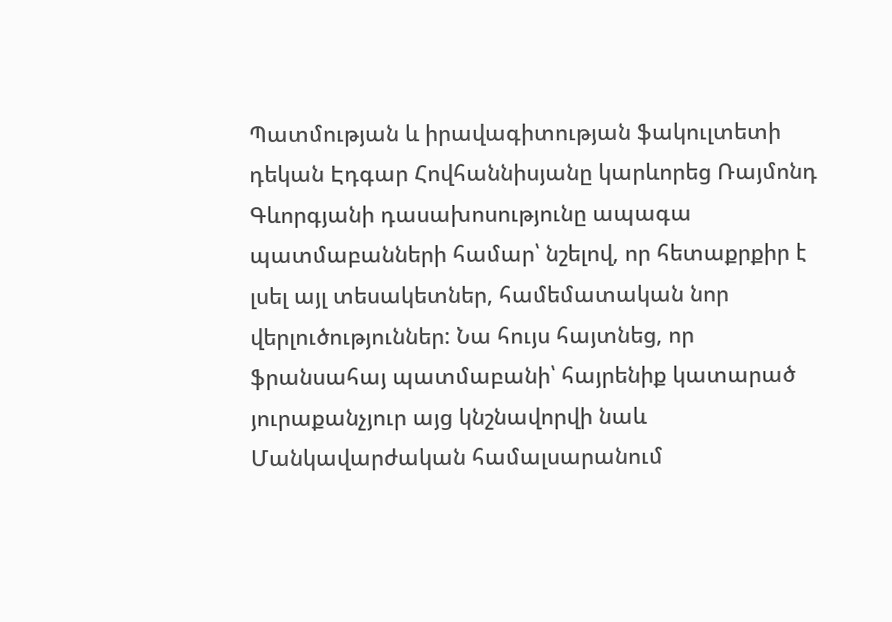Պատմության և իրավագիտության ֆակուլտետի դեկան Էդգար Հովհաննիսյանը կարևորեց Ռայմոնդ Գևորգյանի դասախոսությունը ապագա պատմաբանների համար՝ նշելով, որ հետաքրքիր է լսել այլ տեսակետներ, համեմատական նոր վերլուծություններ: Նա հույս հայտնեց, որ ֆրանսահայ պատմաբանի՝ հայրենիք կատարած յուրաքանչյուր այց կնշնավորվի նաև Մանկավարժական համալսարանում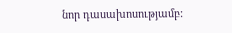նոր դասախոսությամբ: